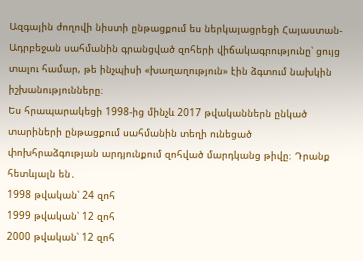Ազգային ժողովի նիստի ընթացքում ես ներկայացրեցի Հայաստան-Ադրբեջան սահմանին գրանցված զոհերի վիճակագրությունը՝ ցույց տալու համար, թե ինչպիսի «խաղաղություն» էին ձգտում նախկին իշխանությունները։
Ես հրապարակեցի 1998-ից մինչև 2017 թվականներն ընկած տարիների ընթացքում սահմանին տեղի ունեցած փոխհրաձգության արդյունքում զոհված մարդկանց թիվը։ Դրանք հետևյալն են․
1998 թվական՝ 24 զոհ
1999 թվական՝ 12 զոհ
2000 թվական՝ 12 զոհ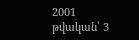2001 թվական՝ 3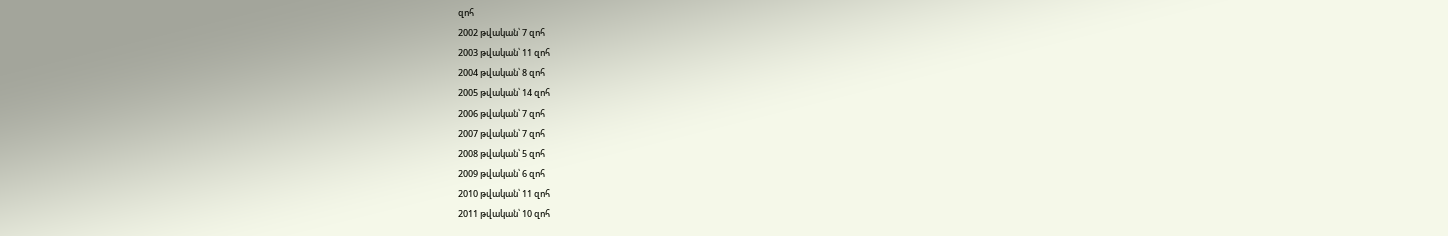զոհ
2002 թվական՝ 7 զոհ
2003 թվական՝ 11 զոհ
2004 թվական՝ 8 զոհ
2005 թվական՝ 14 զոհ
2006 թվական՝ 7 զոհ
2007 թվական՝ 7 զոհ
2008 թվական՝ 5 զոհ
2009 թվական՝ 6 զոհ
2010 թվական՝ 11 զոհ
2011 թվական՝ 10 զոհ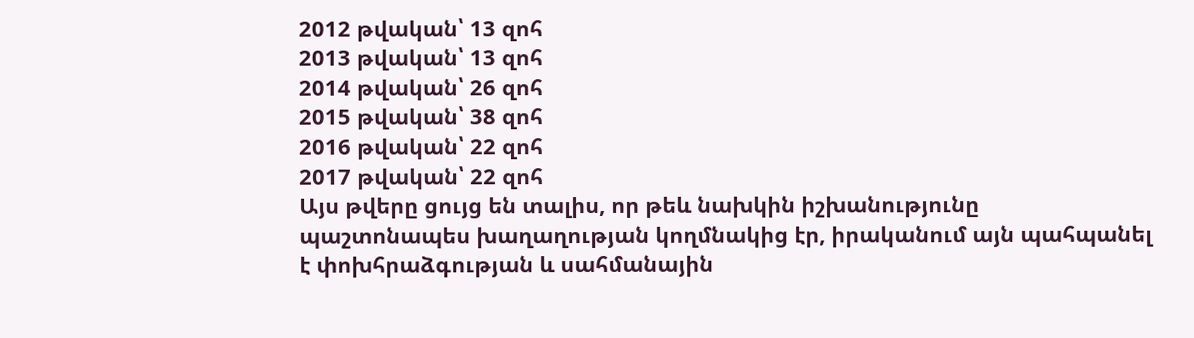2012 թվական՝ 13 զոհ
2013 թվական՝ 13 զոհ
2014 թվական՝ 26 զոհ
2015 թվական՝ 38 զոհ
2016 թվական՝ 22 զոհ
2017 թվական՝ 22 զոհ
Այս թվերը ցույց են տալիս, որ թեև նախկին իշխանությունը պաշտոնապես խաղաղության կողմնակից էր, իրականում այն պահպանել է փոխհրաձգության և սահմանային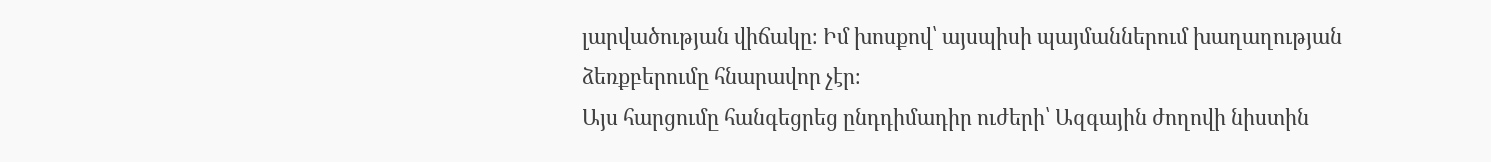լարվածության վիճակը։ Իմ խոսքով՝ այսպիսի պայմաններում խաղաղության ձեռքբերումը հնարավոր չէր։
Այս հարցումը հանգեցրեց ընդդիմադիր ուժերի՝ Ազգային ժողովի նիստին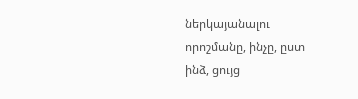ներկայանալու որոշմանը, ինչը, ըստ ինձ, ցույց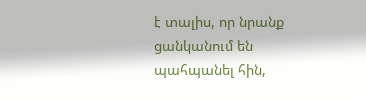է տալիս, որ նրանք ցանկանում են պահպանել հին,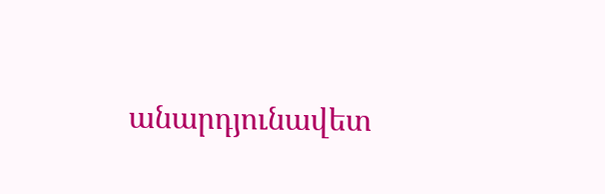անարդյունավետ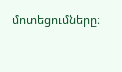մոտեցումները։